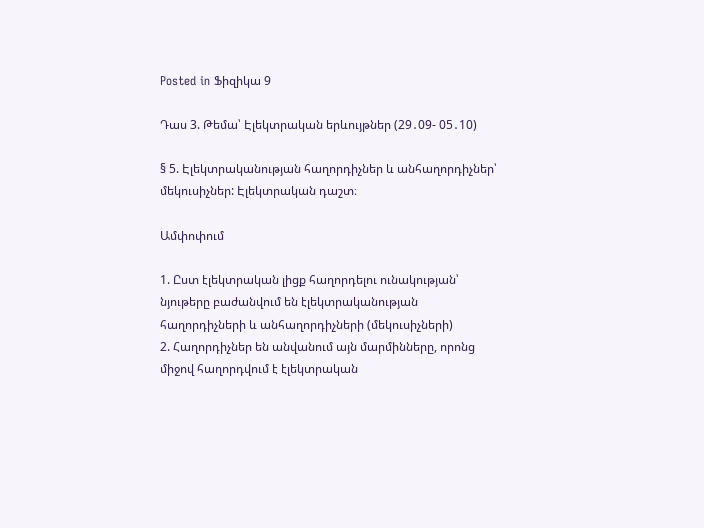Posted in Ֆիզիկա 9

Դաս 3. Թեմա՝ Էլեկտրական երևույթներ (29․09- 05․10)

§ 5. Էլեկտրականության հաղորդիչներ և անհաղորդիչներ՝ մեկուսիչներ: Էլեկտրական դաշտ։

Ամփոփում

1. Ըստ էլեկտրական լիցք հաղորդելու ունակության՝ նյութերը բաժանվում են էլեկտրականության հաղորդիչների և անհաղորդիչների (մեկուսիչների)
2. Հաղորդիչներ են անվանում այն մարմինները, որոնց միջով հաղորդվում է էլեկտրական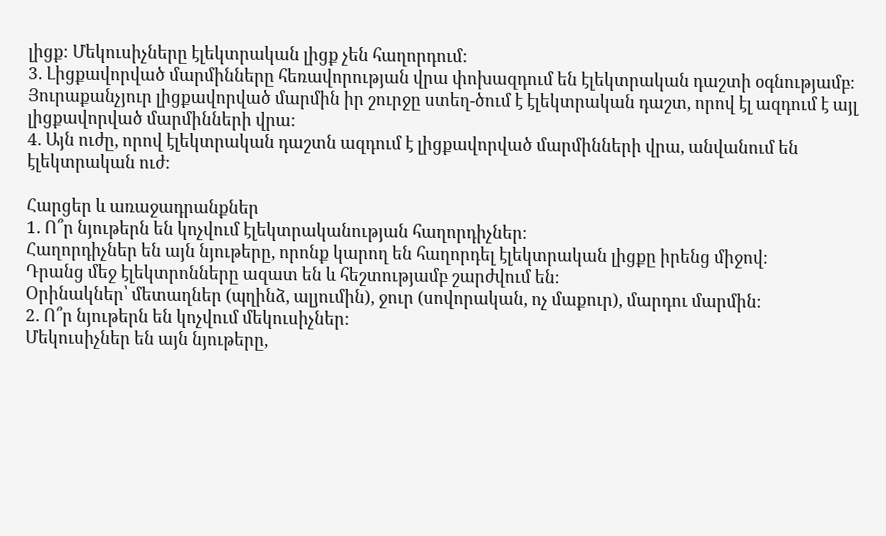լիցք։ Մեկուսիչները էլեկտրական լիցք չեն հաղորդում:
3. Լիցքավորված մարմինները հեռավորության վրա փոխազդում են էլեկտրական դաշտի օգնությամբ։ Յուրաքանչյուր լիցքավորված մարմին իր շուրջը ստեղ-ծում է էլեկտրական դաշտ, որով էլ ազդում է այլ լիցքավորված մարմինների վրա:
4. Այն ուժը, որով էլեկտրական դաշտն ազդում է լիցքավորված մարմինների վրա, անվանում են էլեկտրական ուժ:

Հարցեր և առաջադրանքներ
1. Ո՞ր նյութերն են կոչվում էլեկտրականության հաղորդիչներ։
Հաղորդիչներ են այն նյութերը, որոնք կարող են հաղորդել էլեկտրական լիցքը իրենց միջով։
Դրանց մեջ էլեկտրոնները ազատ են և հեշտությամբ շարժվում են։
Օրինակներ՝ մետաղներ (պղինձ, ալյումին), ջուր (սովորական, ոչ մաքուր), մարդու մարմին։
2. Ո՞ր նյութերն են կոչվում մեկուսիչներ:
Մեկուսիչներ են այն նյութերը,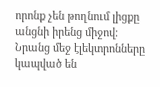որոնք չեն թողնում լիցքը անցնի իրենց միջով։
Նրանց մեջ էլեկտրոնները կապված են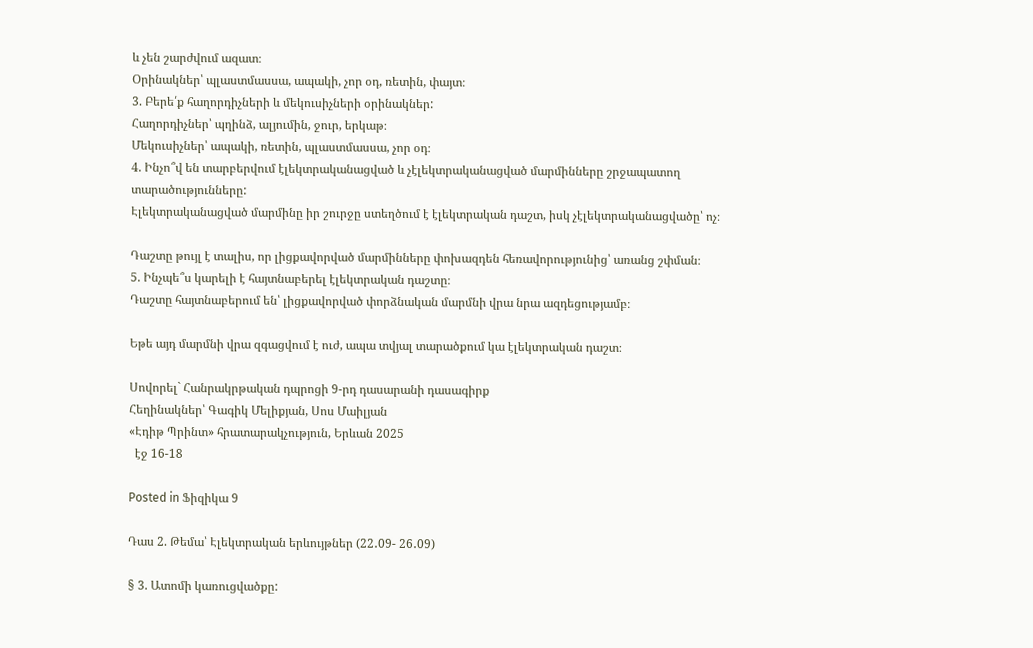և չեն շարժվում ազատ։
Օրինակներ՝ պլաստմասսա, ապակի, չոր օդ, ռետին, փայտ։
3. Բերե՛ք հաղորդիչների և մեկուսիչների օրինակներ:
Հաղորդիչներ՝ պղինձ, ալյումին, ջուր, երկաթ։
Մեկուսիչներ՝ ապակի, ռետին, պլաստմասսա, չոր օդ։
4. Ինչո՞վ են տարբերվում էլեկտրականացված և չէլեկտրականացված մարմինները շրջապատող տարածությունները:
Էլեկտրականացված մարմինը իր շուրջը ստեղծում է էլեկտրական դաշտ, իսկ չէլեկտրականացվածը՝ ոչ։

Դաշտը թույլ է տալիս, որ լիցքավորված մարմինները փոխազդեն հեռավորությունից՝ առանց շփման։
5. Ինչպե՞ս կարելի է հայտնաբերել էլեկտրական դաշտը։
Դաշտը հայտնաբերում են՝ լիցքավորված փորձնական մարմնի վրա նրա ազդեցությամբ։

Եթե այդ մարմնի վրա զգացվում է ուժ, ապա տվյալ տարածքում կա էլեկտրական դաշտ։

Սովորել` Հանրակրթական դպրոցի 9-րդ դասարանի դասագիրք
Հեղինակներ՝ Գագիկ Մելիքյան, Սոս Մաիլյան
«Էդիթ Պրինտ» հրատարակչություն, Երևան 2025
  էջ 16-18

Posted in Ֆիզիկա 9

Դաս 2. Թեմա՝ Էլեկտրական երևույթներ (22․09- 26․09)

§ 3. Ատոմի կառուցվածքը: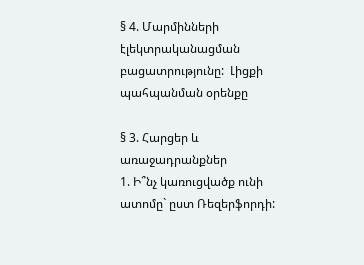§ 4. Մարմինների էլեկտրականացման բացատրությունը:  Լիցքի պահպանման օրենքը

§ 3. Հարցեր և առաջադրանքներ
1. Ի՞նչ կառուցվածք ունի ատոմը` ըստ Ռեզերֆորդի: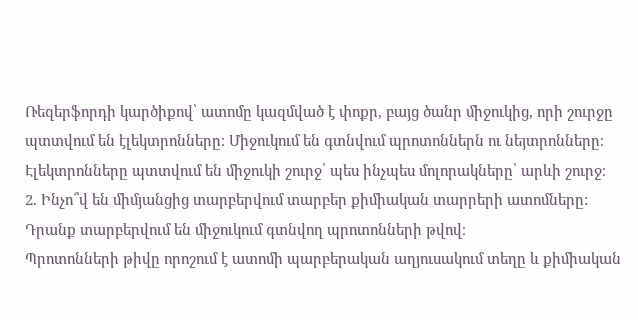Ռեզերֆորդի կարծիքով՝ ատոմը կազմված է փոքր, բայց ծանր միջուկից, որի շուրջը պտտվում են էլեկտրոնները։ Միջուկում են գտնվում պրոտոններն ու նեյտրոնները։ Էլեկտրոնները պտտվում են միջուկի շուրջ՝ պես ինչպես մոլորակները՝ արևի շուրջ։
2. Ինչո՞վ են միմյանցից տարբերվում տարբեր քիմիական տարրերի ատոմները:
Դրանք տարբերվում են միջուկում գտնվող պրոտոնների թվով։
Պրոտոնների թիվը որոշում է ատոմի պարբերական աղյուսակում տեղը և քիմիական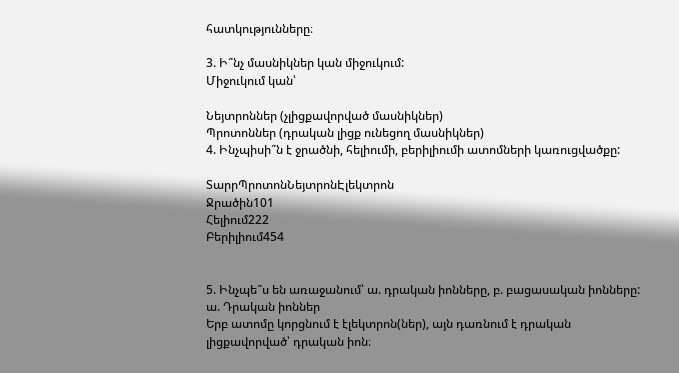հատկությունները։

3. Ի՞նչ մասնիկներ կան միջուկում:
Միջուկում կան՝

Նեյտրոններ (չլիցքավորված մասնիկներ)
Պրոտոններ (դրական լիցք ունեցող մասնիկներ)
4. Ինչպիսի՞ն է ջրածնի, հելիումի, բերիլիումի ատոմների կառուցվածքը:

ՏարրՊրոտոնՆեյտրոնԷլեկտրոն
Ջրածին101
Հելիում222
Բերիլիում454


5. Ինչպե՞ս են առաջանում՝ ա. դրական իոնները, բ. բացասական իոնները:
ա. Դրական իոններ
Երբ ատոմը կորցնում է էլեկտրոն(ներ), այն դառնում է դրական լիցքավորված՝ դրական իոն։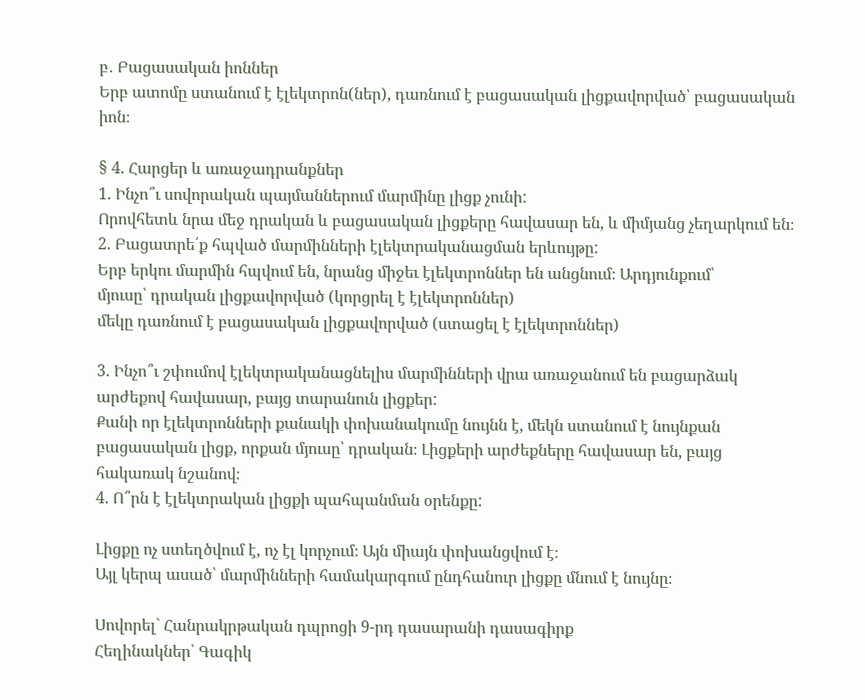բ․ Բացասական իոններ
Երբ ատոմը ստանում է էլեկտրոն(ներ), դառնում է բացասական լիցքավորված՝ բացասական իոն։

§ 4. Հարցեր և առաջադրանքներ
1. Ինչո՞ւ սովորական պայմաններում մարմինը լիցք չունի:
Որովհետև նրա մեջ դրական և բացասական լիցքերը հավասար են, և միմյանց չեղարկում են։
2. Բացատրե՛ք հպված մարմինների էլեկտրականացման երևույթը:
Երբ երկու մարմին հպվում են, նրանց միջեւ էլեկտրոններ են անցնում։ Արդյունքում՝
մյուսը՝ դրական լիցքավորված (կորցրել է էլեկտրոններ)
մեկը դառնում է բացասական լիցքավորված (ստացել է էլեկտրոններ)

3. Ինչո՞ւ շփումով էլեկտրականացնելիս մարմինների վրա առաջանում են բացարձակ արժեքով հավասար, բայց տարանուն լիցքեր:
Քանի որ էլեկտրոնների քանակի փոխանակումը նույնն է, մեկն ստանում է նույնքան բացասական լիցք, որքան մյուսը՝ դրական։ Լիցքերի արժեքները հավասար են, բայց հակառակ նշանով։
4. Ո՞րն է էլեկտրական լիցքի պահպանման օրենքը:

Լիցքը ոչ ստեղծվում է, ոչ էլ կորչում։ Այն միայն փոխանցվում է։
Այլ կերպ ասած՝ մարմինների համակարգում ընդհանուր լիցքը մնում է նույնը։

Սովորել` Հանրակրթական դպրոցի 9-րդ դասարանի դասագիրք
Հեղինակներ՝ Գագիկ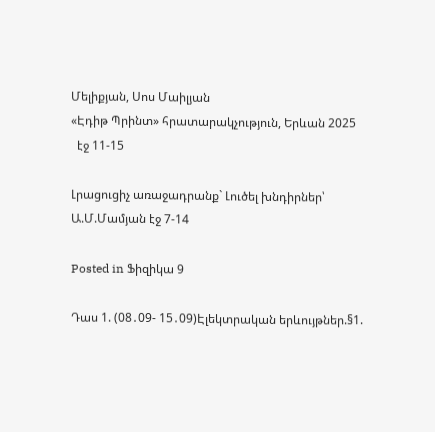Մելիքյան, Սոս Մաիլյան
«Էդիթ Պրինտ» հրատարակչություն, Երևան 2025
  էջ 11-15

Լրացուցիչ առաջադրանք` Լուծել խնդիրներ՝ Ա.Մ.Մամյան էջ 7-14

Posted in Ֆիզիկա 9

Դաս 1. (08․09- 15․09)Էլեկտրական երևույթներ.§1.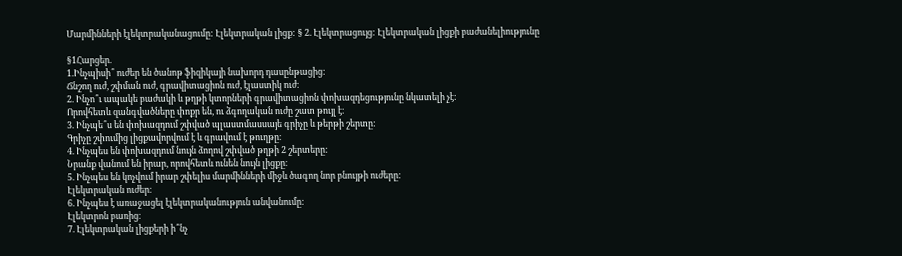Մարմինների էլեկտրականացումը: Էլեկտրական լիցք: § 2. Էլեկտրացույց: Էլեկտրական լիցքի բաժանելիությունը

§1Հարցեր.
1.Ինչպիսի՞ ուժեր են ծանոթ ֆիզիկայի նախորդ դասընթացից:
Ճնշող ուժ, շփման ուժ, գրավիտացիոն ուժ, էլաստիկ ուժ։
2. Ինչո՞ւ ապակե բաժակի և թղթի կտորների գրավիտացիոն փոխազդեցությունը նկատելի չէ:
Որովհետև զանգվածները փոքր են, ու ձգողական ուժը շատ թույլ է։
3. Ինչպե՞ս են փոխազդում շփված պլաստմասսայե գրիչը և թերթի շերտը:
Գրիչը շփումից լիցքավորվում է և գրավում է թուղթը։
4. Ինչպես են փոխազդում նույն ձողով շփված թղթի 2 շերտերը:
Նրանք վանում են իրար, որովհետև ունեն նույն լիցքը։
5. Ինչպես են կոչվում իրար շփելիս մարմինների միջև ծագող նոր բնույթի ուժերը:
Էլեկտրական ուժեր։
6. Ինչպես է առաջացել էլեկտրականություն անվանումը:
Էլեկտրոն բառից։
7. Էլեկտրական լիցքերի ի՞նչ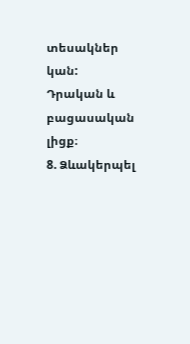տեսակներ կան:
Դրական և բացասական լիցք։
8. Ձևակերպել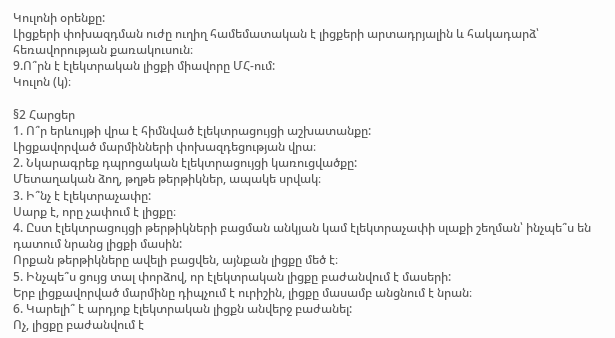Կուլոնի օրենքը:
Լիցքերի փոխազդման ուժը ուղիղ համեմատական է լիցքերի արտադրյալին և հակադարձ՝ հեռավորության քառակուսուն։
9.Ո՞րն է էլեկտրական լիցքի միավորը ՄՀ-ում:
Կուլոն (կ)։

§2 Հարցեր
1. Ո՞ր երևույթի վրա է հիմնված էլեկտրացույցի աշխատանքը:
Լիցքավորված մարմինների փոխազդեցության վրա։
2. Նկարագրեք դպրոցական էլեկտրացույցի կառուցվածքը:
Մետաղական ձող, թղթե թերթիկներ, ապակե սրվակ։
3. Ի՞նչ է էլեկտրաչափը:
Սարք է, որը չափում է լիցքը։
4. Ըստ էլեկտրացույցի թերթիկների բացման անկյան կամ էլեկտրաչափի սլաքի շեղման՝ ինչպե՞ս են դատում նրանց լիցքի մասին:
Որքան թերթիկները ավելի բացվեն, այնքան լիցքը մեծ է։
5. Ինչպե՞ս ցույց տալ փորձով, որ էլեկտրական լիցքը բաժանվում է մասերի:
Երբ լիցքավորված մարմինը դիպչում է ուրիշին, լիցքը մասամբ անցնում է նրան։
6. Կարելի՞ է արդյոք էլեկտրական լիցքն անվերջ բաժանել:
Ոչ, լիցքը բաժանվում է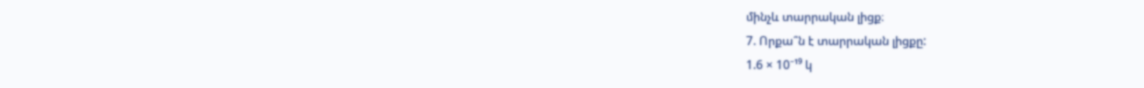մինչև տարրական լիցք։
7. Որքա՞ն է տարրական լիցքը:
1.6 × 10⁻¹⁹ կ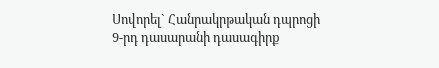Սովորել` Հանրակրթական դպրոցի 9-րդ դասարանի դասագիրք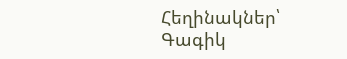Հեղինակներ՝ Գագիկ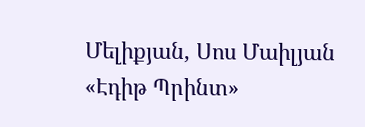Մելիքյան, Սոս Մաիլյան
«Էդիթ Պրինտ»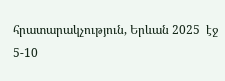հրատարակչություն, Երևան 2025  էջ 5-10